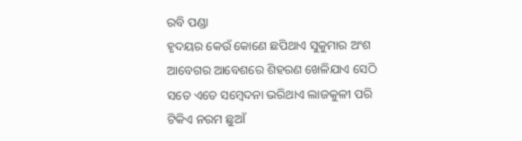ରବି ପଣ୍ଡା
ହୃଦୟର କେଉଁ କୋଣେ ଛପିଥାଏ ସୁକୁମାର ଅଂଶ
ଆବେଗର ଆବେଶରେ ଶିହରଣ ଖେଳିଯାଏ ସେଠି
ସତେ ଏତେ ସମ୍ବେଦନା ଭରିଥାଏ ଲାଜକୁଳୀ ପରି
ଟିକିଏ ନରମ ଛୁଆଁ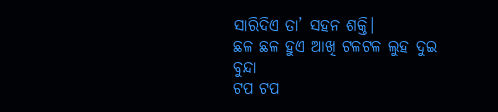ସାରିଦିଏ ତା’ ସହନ ଶକ୍ତି।
ଛଳ ଛଳ ହୁଏ ଆଖି ଟଳଟଳ ଲୁହ ଦୁଇ ବୁନ୍ଦା
ଟପ ଟପ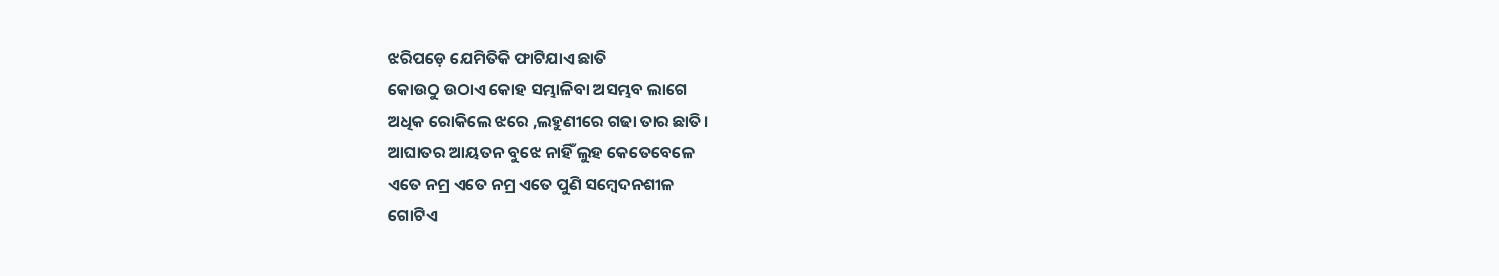ଝରିପଡ଼େ ଯେମିତିକି ଫାଟିଯାଏ ଛାତି
କୋଉଠୁ ଉଠାଏ କୋହ ସମ୍ଭାଳିବା ଅସମ୍ଭବ ଲାଗେ
ଅଧିକ ରୋକିଲେ ଝରେ ,ଲହୁଣୀରେ ଗଢା ତାର ଛାତି।
ଆଘାତର ଆୟତନ ବୁଝେ ନାହିଁ ଲୁହ କେତେବେଳେ
ଏତେ ନମ୍ର ଏତେ ନମ୍ର ଏତେ ପୁଣି ସମ୍ବେଦନଶୀଳ
ଗୋଟିଏ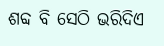ଶବ୍ଦ ବି ସେଠି ଭରିଦିଏ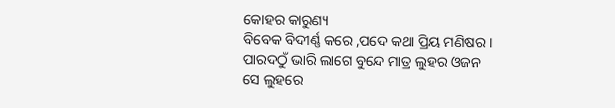କୋହର କାରୁଣ୍ୟ
ବିବେକ ବିଦୀର୍ଣ୍ଣ କରେ ,ପଦେ କଥା ପ୍ରିୟ ମଣିଷର ।
ପାରଦଠୁଁ ଭାରି ଲାଗେ ବୁନ୍ଦେ ମାତ୍ର ଲୁହର ଓଜନ
ସେ ଲୁହରେ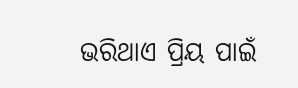ଭରିଥାଏ ପ୍ରିୟ ପାଇଁ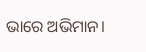ଭାରେ ଅଭିମାନ।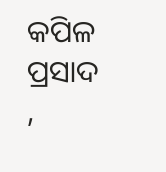କପିଳ ପ୍ରସାଦ ,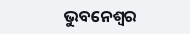ଭୁବନେଶ୍ୱର